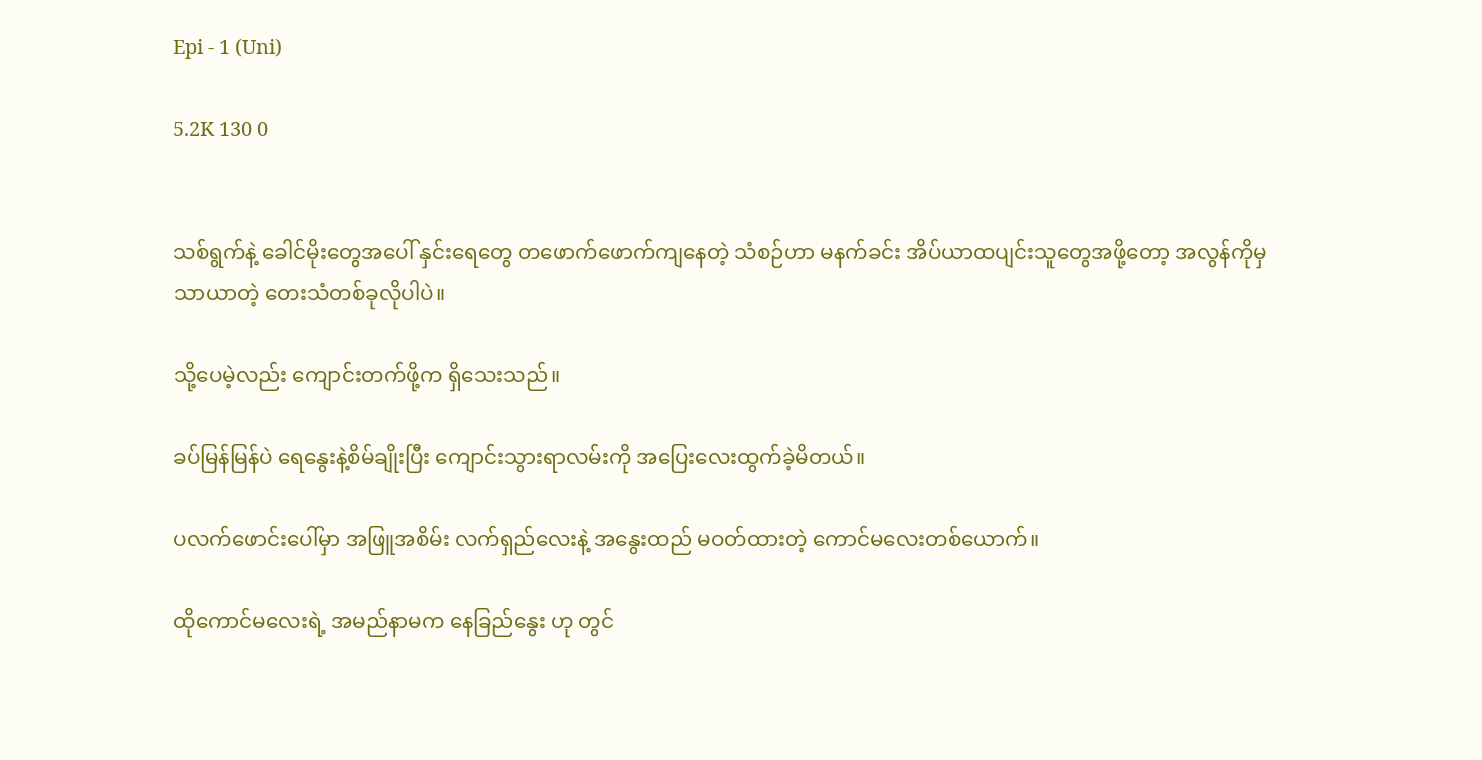Epi - 1 (Uni)

5.2K 130 0


သစ်ရွက်နဲ့ ခေါင်မိုးတွေအပေါ် နှင်းရေတွေ တဖောက်ဖောက်ကျနေတဲ့ သံစဉ်ဟာ မနက်ခင်း အိပ်ယာထပျင်းသူတွေအဖို့တော့ အလွန်ကိုမှ သာယာတဲ့ တေးသံတစ်ခုလိုပါပဲ။

သို့ပေမဲ့လည်း ကျောင်းတက်ဖို့က ရှိသေးသည်။

ခပ်မြန်မြန်ပဲ ရေနွေးနဲ့စိမ်ချိုးပြီး ကျောင်းသွားရာလမ်းကို အပြေးလေးထွက်ခဲ့မိတယ်။

ပလက်ဖောင်းပေါ်မှာ အဖြူအစိမ်း လက်ရှည်လေးနဲ့ အနွေးထည် မဝတ်ထားတဲ့ ကောင်မလေးတစ်ယောက်။

ထိုကောင်မလေးရဲ့ အမည်နာမက နေခြည်နွေး ဟု တွင်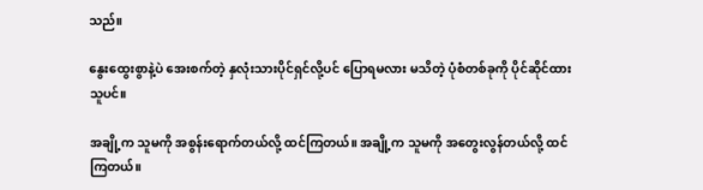သည်။

နွေးထွေးစွာနဲ့ပဲ အေးစက်တဲ့ နှလုံးသားပိုင်ရှင်လို့ပင် ပြောရမလား မသိတဲ့ ပုံစံတစ်ခုကို ပိုင်ဆိုင်ထားသူပင်။

အချို့က သူမကို အစွန်းရောက်တယ်လို့ ထင်ကြတယ်။ အချို့က သူမကို အတွေးလွန်တယ်လို့ ထင်ကြတယ်။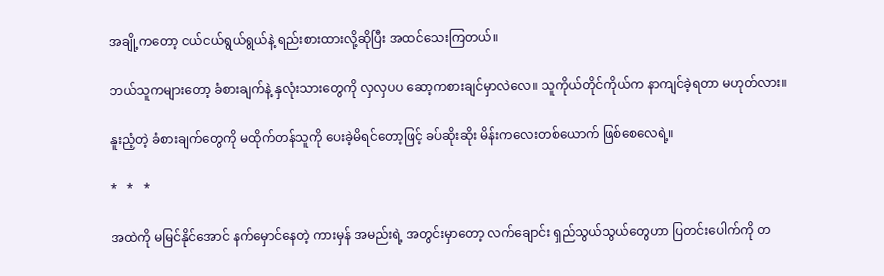အချို့ကတော့ ငယ်ငယ်ရွယ်ရွယ်နဲ့ ရည်းစားထားလို့ဆိုပြီး အထင်သေးကြတယ်။

ဘယ်သူကများတော့ ခံစားချက်နဲ့ နှလုံးသားတွေကို လှလှပပ ဆော့ကစားချင်မှာလဲလေ။ သူကိုယ်တိုင်ကိုယ်က နာကျင်ခဲ့ရတာ မဟုတ်လား။

နူးညံ့တဲ့ ခံစားချက်တွေကို မထိုက်တန်သူကို ပေးခဲ့မိရင်တော့ဖြင့် ခပ်ဆိုးဆိုး မိန်းကလေးတစ်ယောက် ဖြစ်စေလေရဲ့။

*   *   *

အထဲကို မမြင်နိုင်အောင် နက်မှောင်နေတဲ့ ကားမှန် အမည်းရဲ့ အတွင်းမှာတော့ လက်ချောင်း ရှည်သွယ်သွယ်တွေဟာ ပြတင်းပေါက်ကို တ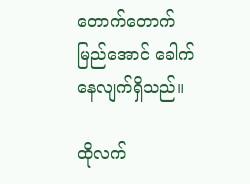တောက်တောက် မြည်အောင် ခေါက်နေလျက်ရှိသည်။

ထိုလက်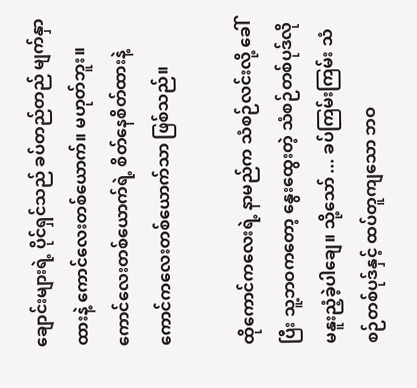ချောင်းများရဲ့ ပိုင်ရှင်သည် ခပ်တည်တည် မျက်နှာထားနဲ့ ကောင်လေးတစ်ယောက်။ မဟုတ်ဘူး။ ကောင်လေးတစ်ယောက်ရဲ့ စိတ်နေစိတ်ထားနဲ့ ကောင်ကလေးတစ်ယောက်သာ ဖြစ်သည်။

ထိုကောင်ကလေးရဲ့ နာမည်က သံစဉ်လင်းလို့ ခေါ်ပြီး သူ့ဘဝကတော့ နွေးထွေးတဲ့ သံစဉ်တစ်ပုဒ်လို မနူးညံ့ခဲ့ပါချေ။ သို့သော် ... ခပ်ကြမ်းကြမ်း သံစဉ်တစ်ပုဒ်နှင့် ထပ်တူကျသော ဘဝ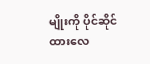မျိုးကို ပိုင်ဆိုင်ထားလေ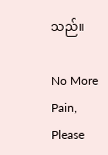သည်။

No More Pain, Please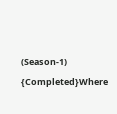(Season-1) {Completed}Where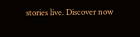stories live. Discover now